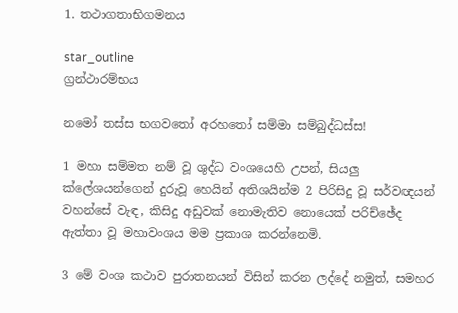1. තථාගතාභිගමනය

star_outline
ග්‍රන්ථාරම්භය

නමෝ තස්ස භගවතෝ අරහතෝ සම්මා සම්බුද්ධස්ස!

1 මහා සම්මත නම් වූ ශුද්ධ වංශයෙහි උපන්, සියලු ක්ලේශයන්ගෙන් දුරුවූ හෙයින් අතිශයින්ම 2 පිරිසිදු වූ සර්වඥයන් වහන්සේ වැඳ, කිසිදු අඩුවක් නොමැතිව නොයෙක් පරිච්ඡේද ඇත්තා වූ මහාවංශය මම ප්‍රකාශ කරන්නෙමි.

3 මේ වංශ කථාව පුරාතනයන් විසින් කරන ලද්දේ නමුත්, සමහර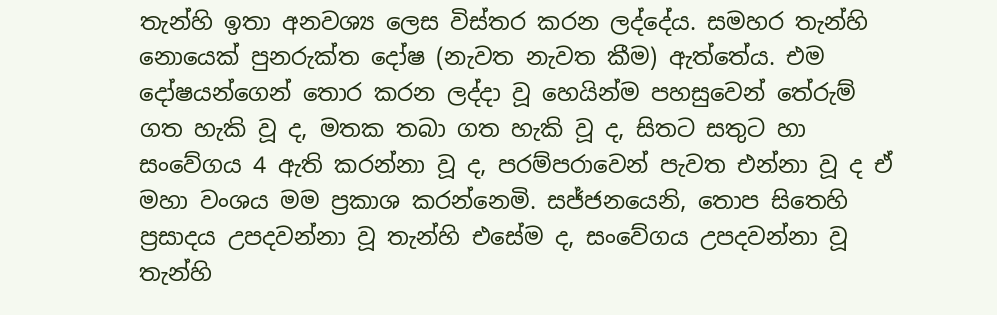තැන්හි ඉතා අනවශ්‍ය ලෙස විස්තර කරන ලද්දේය. සමහර තැන්හි නොයෙක් පුනරුක්ත දෝෂ (නැවත නැවත කීම) ඇත්තේය. එම දෝෂයන්ගෙන් තොර කරන ලද්දා වූ හෙයින්ම පහසුවෙන් තේරුම් ගත හැකි වූ ද, මතක තබා ගත හැකි වූ ද, සිතට සතුට හා සංවේගය 4 ඇති කරන්නා වූ ද, පරම්පරාවෙන් පැවත එන්නා වූ ද ඒ මහා වංශය මම ප්‍රකාශ කරන්නෙමි. සජ්ජනයෙනි, තොප සිතෙහි ප්‍රසාදය උපදවන්නා වූ තැන්හි එසේම ද, සංවේගය උපදවන්නා වූ තැන්හි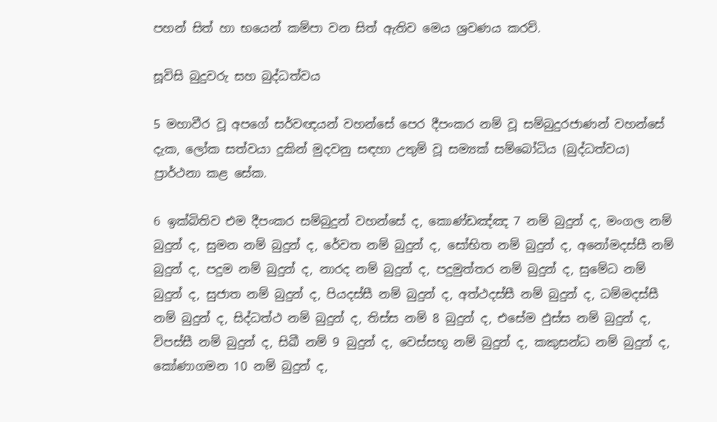පහන් සිත් හා භයෙන් කම්පා වන සිත් ඇතිව මෙය ශ්‍රවණය කරව්.

සූවිසි බුදුවරු සහ බුද්ධත්වය

5 මහාවීර වූ අපගේ සර්වඥයන් වහන්සේ පෙර දීපංකර නම් වූ සම්බුදුරජාණන් වහන්සේ දැක, ලෝක සත්වයා දුකින් මුදවනු සඳහා උතුම් වූ සම්‍යක් සම්බෝධිය (බුද්ධත්වය) ප්‍රාර්ථනා කළ සේක.

6 ඉක්බිතිව එම දීපංකර සම්බුදුන් වහන්සේ ද, කොණ්ඩඤ්ඤ 7 නම් බුදුන් ද, මංගල නම් බුදුන් ද, සුමන නම් බුදුන් ද, රේවත නම් බුදුන් ද, සෝභිත නම් බුදුන් ද, අනෝමදස්සී නම් බුදුන් ද, පදුම නම් බුදුන් ද, නාරද නම් බුදුන් ද, පදුමුත්තර නම් බුදුන් ද, සුමේධ නම් බුදුන් ද, සුජාත නම් බුදුන් ද, පියදස්සී නම් බුදුන් ද, අත්ථදස්සී නම් බුදුන් ද, ධම්මදස්සී නම් බුදුන් ද, සිද්ධත්ථ නම් බුදුන් ද, තිස්ස නම් 8 බුදුන් ද, එසේම ඵුස්ස නම් බුදුන් ද, විපස්සී නම් බුදුන් ද, සිඛී නම් 9 බුදුන් ද, වෙස්සභූ නම් බුදුන් ද, කකුසන්ධ නම් බුදුන් ද, කෝණාගමන 10 නම් බුදුන් ද,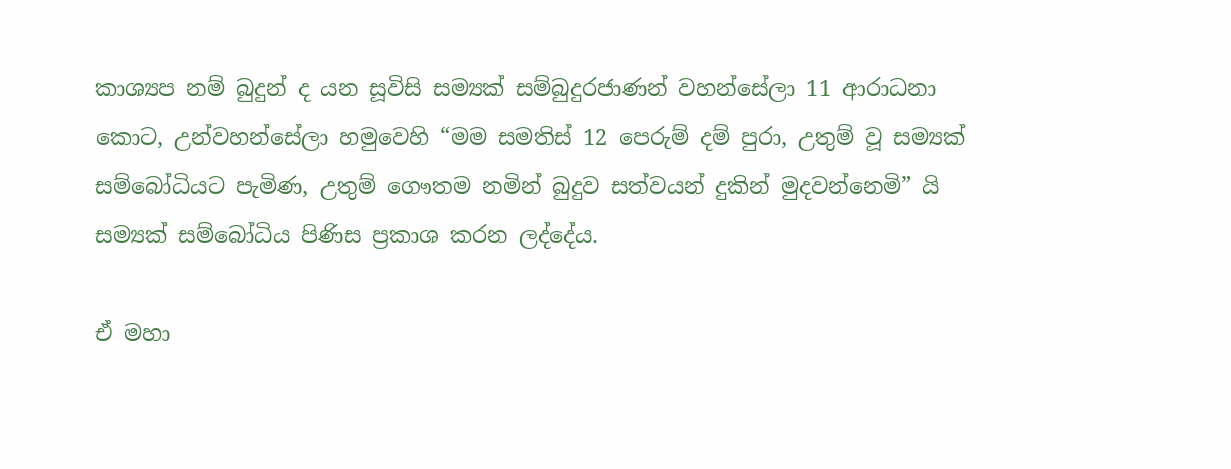කාශ්‍යප නම් බුදුන් ද යන සූවිසි සම්‍යක් සම්බුදුරජාණන් වහන්සේලා 11 ආරාධනා කොට, උන්වහන්සේලා හමුවෙහි “මම සමතිස් 12 පෙරුම් දම් පුරා, උතුම් වූ සම්‍යක් සම්බෝධියට පැමිණ, උතුම් ගෞතම නමින් බුදුව සත්වයන් දුකින් මුදවන්නෙමි” යි සම්‍යක් සම්බෝධිය පිණිස ප්‍රකාශ කරන ලද්දේය.

ඒ මහා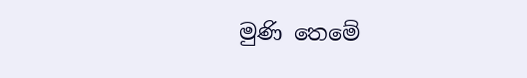මුණි තෙමේ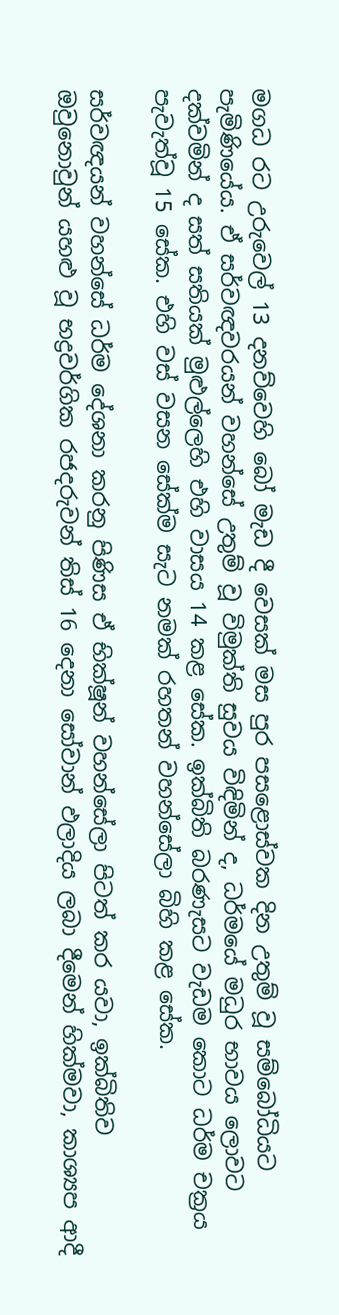මගධ රට උරුවෙල් 13 දනව්වෙහි බෝ මැඩ දී වෙසක් මස පුර පසළොස්වක දින උතුම් වූ සම්බෝධියට පැමිණියේය. ඒ සර්වඥවරයන් වහන්සේ උතුම් වූ විමුක්ති සුවය විඳිමින් ද, ධර්මයේ මධුර භාවය ලොවට දක්වමින් ද සත් සතියක් මුළුල්ලෙහි එහි වාසය 14 කළ සේක. ඉක්බිති බරණැසට වැඩම කොට ධර්ම චක්‍රය පැවැත්වූ 15 සේක. එහි වස් වසන සේක්ම සැට නමක් රහතන් වහන්සේලා බිහි කළ සේක.

සර්වඥයන් වහන්සේ ධර්ම දේශනා කරනු පිණිස ඒ භික්ෂූන් වහන්සේලා පිටත් කර යවා, ඉක්බිතිව ඔවුනොවුන් යහළු වූ භද්‍රවර්ගික රජදරුවන් තිස් 16 දෙනා සෝවාන් ඵලාදිය ලබා දීමෙන් හික්මවා, කාශ්‍යප ආදී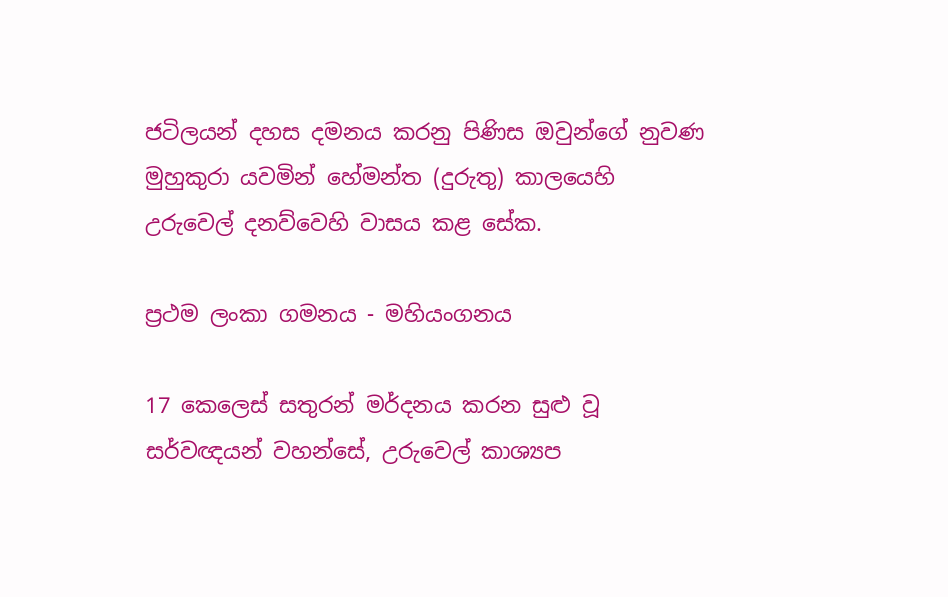ජටිලයන් දහස දමනය කරනු පිණිස ඔවුන්ගේ නුවණ මුහුකුරා යවමින් හේමන්ත (දුරුතු) කාලයෙහි උරුවෙල් දනව්වෙහි වාසය කළ සේක.

ප්‍රථම ලංකා ගමනය - මහියංගනය

17 කෙලෙස් සතුරන් මර්දනය කරන සුළු වූ සර්වඥයන් වහන්සේ, උරුවෙල් කාශ්‍යප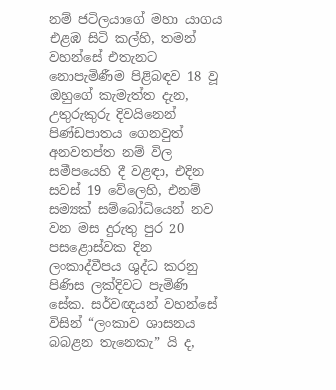නම් ජටිලයාගේ මහා යාගය එළඹ සිටි කල්හි, තමන් වහන්සේ එතැනට නොපැමිණීම පිළිබඳව 18 වූ ඔහුගේ කැමැත්ත දැන, උතුරුකුරු දිවයිනෙන් පිණ්ඩපාතය ගෙනවුත් අනවතප්ත නම් විල සමීපයෙහි දී වළඳා, එදින සවස් 19 වේලෙහි, එනම් සම්‍යක් සම්බෝධියෙන් නව වන මස දුරුතු පුර 20 පසළොස්වක දින ලංකාද්වීපය ශුද්ධ කරනු පිණිස ලක්දිවට පැමිණි සේක. සර්වඥයන් වහන්සේ විසින් “ලංකාව ශාසනය බබළන තැනෙකැ” යි ද,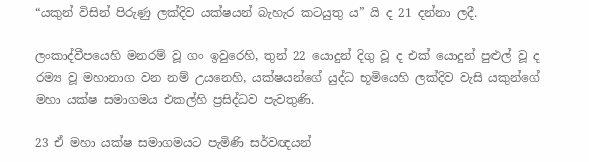“යකුන් විසින් පිරුණු ලක්දිව යක්ෂයන් බැහැර කටයුතු ය” යි ද 21 දන්නා ලදී.

ලංකාද්වීපයෙහි මනරම් වූ ගං ඉවුරෙහි, තුන් 22 යොදුන් දිගු වූ ද එක් යොදුන් පුළුල් වූ ද රම්‍ය වූ මහානාග වන නම් උයනෙහි, යක්ෂයන්ගේ යුද්ධ භූමියෙහි ලක්දිව වැසි යකුන්ගේ මහා යක්ෂ සමාගමය එකල්හි ප්‍රසිද්ධව පැවතුණි.

23 ඒ මහා යක්ෂ සමාගමයට පැමිණි සර්වඥයන්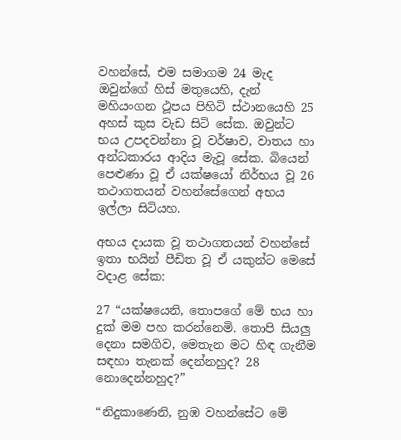වහන්සේ, එම සමාගම 24 මැද ඔවුන්ගේ හිස් මතුයෙහි, දැන් මහියංගන ථූපය පිහිටි ස්ථානයෙහි 25 අහස් කුස වැඩ සිටි සේක. ඔවුන්ට භය උපදවන්නා වූ වර්ෂාව, වාතය හා අන්ධකාරය ආදිය මැවූ සේක. බියෙන් පෙළුණා වූ ඒ යක්ෂයෝ නිර්භය වූ 26 තථාගතයන් වහන්සේගෙන් අභය ඉල්ලා සිටියහ.

අභය දායක වූ තථාගතයන් වහන්සේ ඉතා භයින් පීඩිත වූ ඒ යකුන්ට මෙසේ වදාළ සේක:

27 “යක්ෂයෙනි, තොපගේ මේ භය හා දුක් මම පහ කරන්නෙමි. තොපි සියලු දෙනා සමගිව, මෙතැන මට හිඳ ගැනීම සඳහා තැනක් දෙන්නහුද? 28 නොදෙන්නහුද?”

“නිදුකාණෙනි, නුඹ වහන්සේට මේ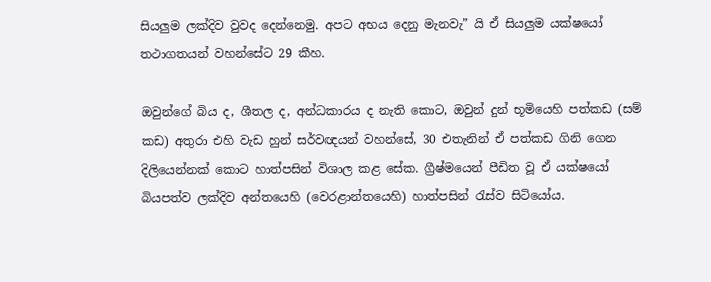සියලුම ලක්දිව වුවද දෙන්නෙමු. අපට අභය දෙනු මැනවැ” යි ඒ සියලුම යක්ෂයෝ තථාගතයන් වහන්සේට 29 කීහ.

ඔවුන්ගේ බිය ද, ශීතල ද, අන්ධකාරය ද නැති කොට, ඔවුන් දුන් භූමියෙහි පත්කඩ (සම් කඩ) අතුරා එහි වැඩ හුන් සර්වඥයන් වහන්සේ, 30 එතැනින් ඒ පත්කඩ ගිනි ගෙන දිලියෙන්නක් කොට හාත්පසින් විශාල කළ සේක. ග්‍රීෂ්මයෙන් පීඩිත වූ ඒ යක්ෂයෝ බියපත්ව ලක්දිව අන්තයෙහි (වෙරළාන්තයෙහි) හාත්පසින් රැස්ව සිටියෝය.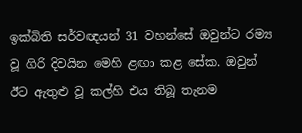ඉක්බිති සර්වඥයන් 31 වහන්සේ ඔවුන්ට රම්‍ය වූ ගිරි දිවයින මෙහි ළඟා කළ සේක. ඔවුන් ඊට ඇතුළු වූ කල්හි එය තිබූ තැනම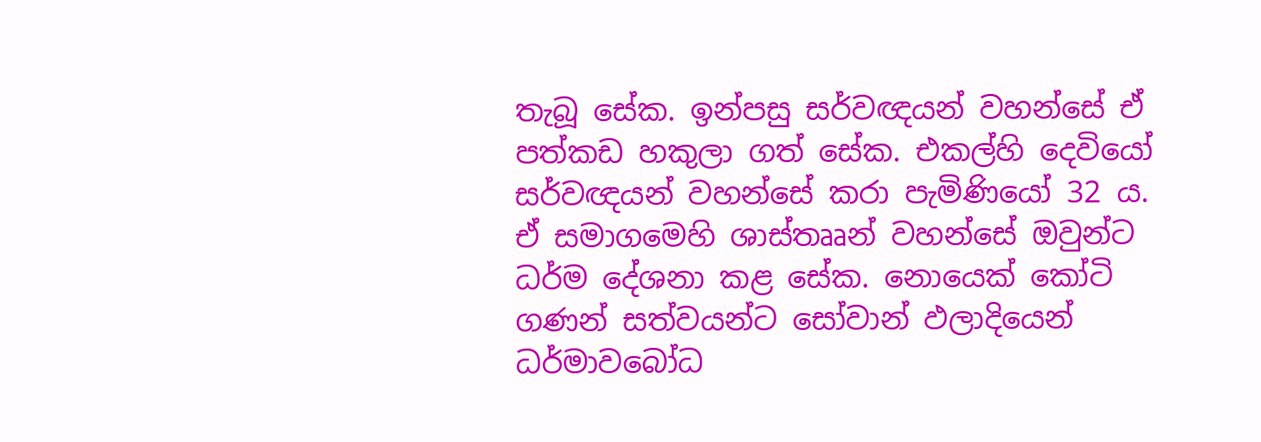තැබූ සේක. ඉන්පසු සර්වඥයන් වහන්සේ ඒ පත්කඩ හකුලා ගත් සේක. එකල්හි දෙවියෝ සර්වඥයන් වහන්සේ කරා පැමිණියෝ 32 ය. ඒ සමාගමෙහි ශාස්තෲන් වහන්සේ ඔවුන්ට ධර්ම දේශනා කළ සේක. නොයෙක් කෝටි ගණන් සත්වයන්ට සෝවාන් ඵලාදියෙන් ධර්මාවබෝධ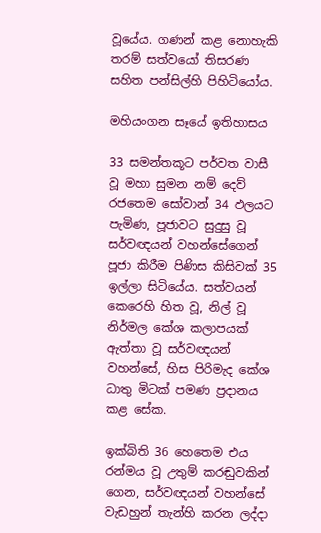වූයේය. ගණන් කළ නොහැකි තරම් සත්වයෝ තිසරණ සහිත පන්සිල්හි පිහිටියෝය.

මහියංගන සෑයේ ඉතිහාසය

33 සමන්තකූට පර්වත වාසී වූ මහා සුමන නම් දෙව් රජතෙම සෝවාන් 34 ඵලයට පැමිණ, පූජාවට සුදුසු වූ සර්වඥයන් වහන්සේගෙන් පූජා කිරීම පිණිස කිසිවක් 35 ඉල්ලා සිටියේය. සත්වයන් කෙරෙහි හිත වූ, නිල් වූ නිර්මල කේශ කලාපයක් ඇත්තා වූ සර්වඥයන් වහන්සේ, හිස පිරිමැද කේශ ධාතු මිටක් පමණ ප්‍රදානය කළ සේක.

ඉක්බිති 36 හෙතෙම එය රන්මය වූ උතුම් කරඬුවකින් ගෙන, සර්වඥයන් වහන්සේ වැඩහුන් තැන්හි කරන ලද්දා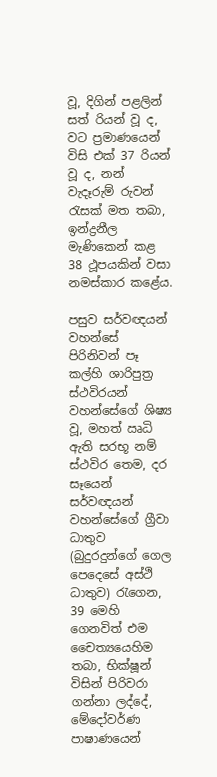වූ, දිගින් පළලින් සත් රියන් වූ ද, වට ප්‍රමාණයෙන් විසි එක් 37 රියන් වූ ද, නන් වැදෑරුම් රුවන් රැසක් මත තබා, ඉන්ද්‍රනීල මැණිකෙන් කළ 38 ථූපයකින් වසා නමස්කාර කළේය.

පසුව සර්වඥයන් වහන්සේ පිරිනිවන් පෑ කල්හි ශාරිපුත්‍ර ස්ථවිරයන් වහන්සේගේ ශිෂ්‍ය වූ, මහත් ඍධි ඇති සරභූ නම් ස්ථවිර තෙම, දර සෑයෙන් සර්වඥයන් වහන්සේගේ ග්‍රීවා ධාතුව (බුදුරදුන්ගේ ගෙල පෙදෙසේ අස්ථි ධාතුව) රැගෙන, 39 මෙහි ගෙනවිත් එම චෛත්‍යයෙහිම තබා, භික්ෂූන් විසින් පිරිවරා ගන්නා ලද්දේ, මේදෝවර්ණ පාෂාණයෙන්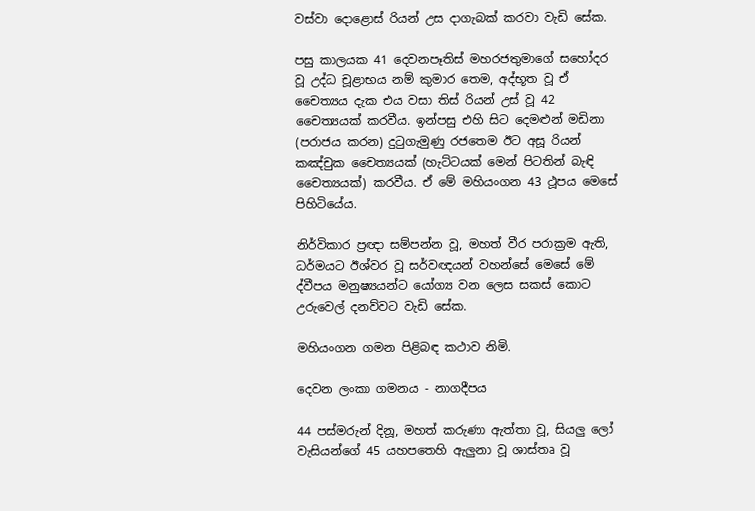වස්වා දොළොස් රියන් උස දාගැබක් කරවා වැඩි සේක.

පසු කාලයක 41 දෙවනපෑතිස් මහරජතුමාගේ සහෝදර වූ උද්ධ චූළාභය නම් කුමාර තෙම, අද්භූත වූ ඒ චෛත්‍යය දැක එය වසා තිස් රියන් උස් වූ 42 චෛත්‍යයක් කරවීය. ඉන්පසු එහි සිට දෙමළුන් මඩිනා (පරාජය කරන) දුටුගැමුණු රජතෙම ඊට අසූ රියන් කඤ්චුක චෛත්‍යයක් (හැට්ටයක් මෙන් පිටතින් බැඳි චෛත්‍යයක්) කරවීය. ඒ මේ මහියංගන 43 ථූපය මෙසේ පිහිටියේය.

නිර්විකාර ප්‍රඥා සම්පන්න වූ, මහත් වීර පරාක්‍රම ඇති, ධර්මයට ඊශ්වර වූ සර්වඥයන් වහන්සේ මෙසේ මේ ද්වීපය මනුෂ්‍යයන්ට යෝග්‍ය වන ලෙස සකස් කොට උරුවෙල් දනව්වට වැඩි සේක.

මහියංගන ගමන පිළිබඳ කථාව නිමි.

දෙවන ලංකා ගමනය - නාගදීපය

44 පස්මරුන් දිනූ, මහත් කරුණා ඇත්තා වූ, සියලු ලෝ වැසියන්ගේ 45 යහපතෙහි ඇලුනා වූ ශාස්තෘ වූ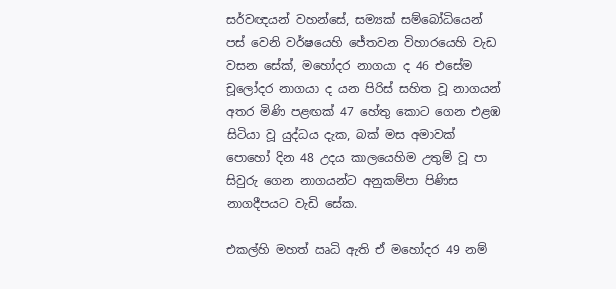සර්වඥයන් වහන්සේ, සම්‍යක් සම්බෝධියෙන් පස් වෙනි වර්ෂයෙහි ජේතවන විහාරයෙහි වැඩ වසන සේක්, මහෝදර නාගයා ද 46 එසේම චූලෝදර නාගයා ද යන පිරිස් සහිත වූ නාගයන් අතර මිණි පළඟක් 47 හේතු කොට ගෙන එළඹ සිටියා වූ යුද්ධය දැක, බක් මස අමාවක් පොහෝ දින 48 උදය කාලයෙහිම උතුම් වූ පා සිවුරු ගෙන නාගයන්ට අනුකම්පා පිණිස නාගදීපයට වැඩි සේක.

එකල්හි මහත් ඍධි ඇති ඒ මහෝදර 49 නම්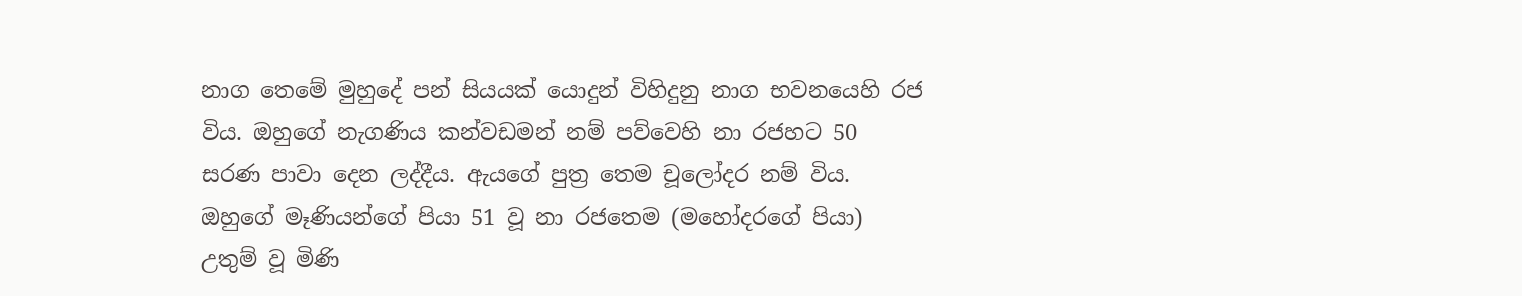නාග තෙමේ මුහුදේ පන් සියයක් යොදුන් විහිදුනු නාග භවනයෙහි රජ විය. ඔහුගේ නැගණිය කන්වඩමන් නම් පව්වෙහි නා රජහට 50 සරණ පාවා දෙන ලද්දීය. ඇයගේ පුත්‍ර තෙම චූලෝදර නම් විය. ඔහුගේ මෑණියන්ගේ පියා 51 වූ නා රජතෙම (මහෝදරගේ පියා) උතුම් වූ මිණි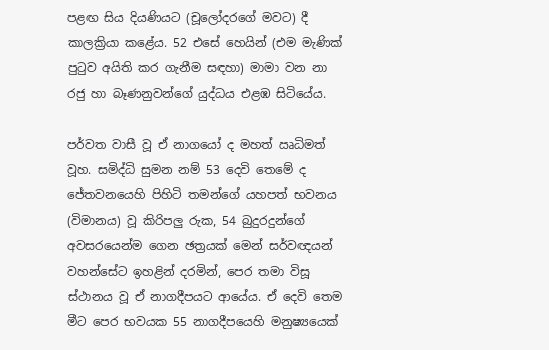පළඟ සිය දියණියට (චූලෝදරගේ මවට) දී කාලක්‍රියා කළේය. 52 එසේ හෙයින් (එම මැණික් පුටුව අයිති කර ගැනීම සඳහා) මාමා වන නා රජු හා බෑණනුවන්ගේ යුද්ධය එළඹ සිටියේය.

පර්වත වාසී වූ ඒ නාගයෝ ද මහත් ඍධිමත් වූහ. සමිද්ධි සුමන නම් 53 දෙවි තෙමේ ද ජේතවනයෙහි පිහිටි තමන්ගේ යහපත් භවනය (විමානය) වූ කිරිපලු රුක, 54 බුදුරදුන්ගේ අවසරයෙන්ම ගෙන ඡත්‍රයක් මෙන් සර්වඥයන් වහන්සේට ඉහළින් දරමින්, පෙර තමා විසූ ස්ථානය වූ ඒ නාගදීපයට ආයේය. ඒ දෙවි තෙම මීට පෙර භවයක 55 නාගදීපයෙහි මනුෂ්‍යයෙක්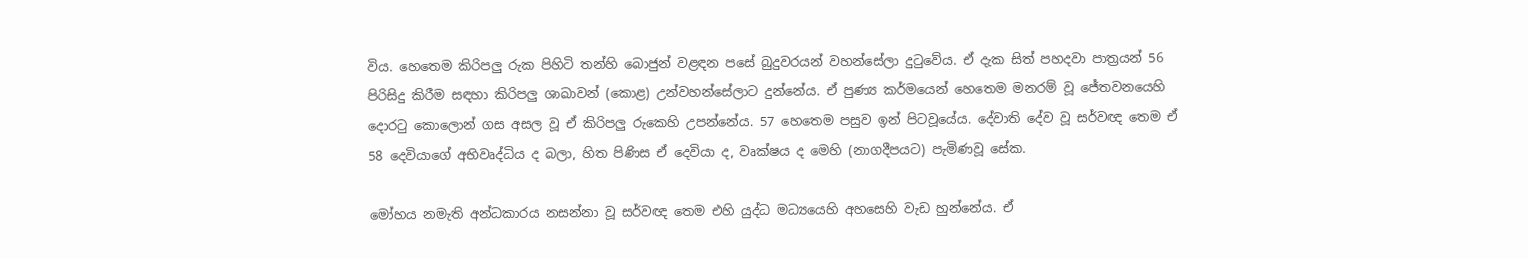විය. හෙතෙම කිරිපලු රුක පිහිටි තන්හි බොජුන් වළඳන පසේ බුදුවරයන් වහන්සේලා දුටුවේය. ඒ දැක සිත් පහදවා පාත්‍රයන් 56 පිරිසිදු කිරීම සඳහා කිරිපලු ශාඛාවන් (කොළ) උන්වහන්සේලාට දුන්නේය. ඒ පුණ්‍ය කර්මයෙන් හෙතෙම මනරම් වූ ජේතවනයෙහි දොරටු කොලොන් ගස අසල වූ ඒ කිරිපලු රුකෙහි උපන්නේය. 57 හෙතෙම පසුව ඉන් පිටවූයේය. දේවාති දේව වූ සර්වඥ තෙම ඒ 58 දෙවියාගේ අභිවෘද්ධිය ද බලා, හිත පිණිස ඒ දෙවියා ද, වෘක්ෂය ද මෙහි (නාගදීපයට) පැමිණවූ සේක.

මෝහය නමැති අන්ධකාරය නසන්නා වූ සර්වඥ තෙම එහි යුද්ධ මධ්‍යයෙහි අහසෙහි වැඩ හුන්නේය. ඒ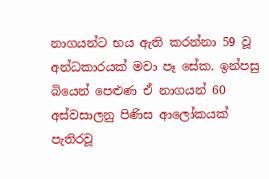නාගයන්ට භය ඇති කරන්නා 59 වූ අන්ධකාරයක් මවා පෑ සේක. ඉන්පසු බියෙන් පෙළුණ ඒ නාගයන් 60 අස්වසාලනු පිණිස ආලෝකයක් පැතිරවූ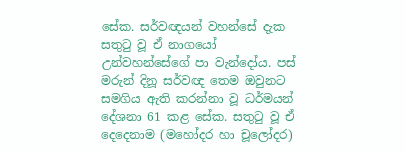සේක. සර්වඥයන් වහන්සේ දැක සතුටු වූ ඒ නාගයෝ උන්වහන්සේගේ පා වැන්දෝය. පස් මරුන් දිනූ සර්වඥ තෙම ඔවුනට සමගිය ඇති කරන්නා වූ ධර්මයන් දේශනා 61 කළ සේක. සතුටු වූ ඒ දෙදෙනාම (මහෝදර හා චූලෝදර)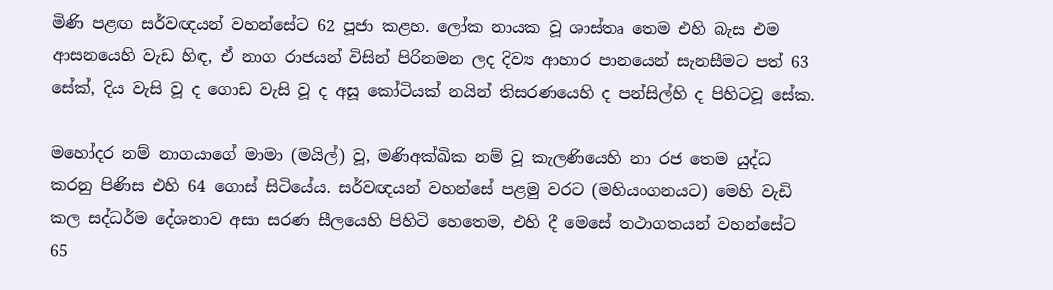මිණි පළඟ සර්වඥයන් වහන්සේට 62 පූජා කළහ. ලෝක නායක වූ ශාස්තෘ තෙම එහි බැස එම ආසනයෙහි වැඩ හිඳ, ඒ නාග රාජයන් විසින් පිරිනමන ලද දිව්‍ය ආහාර පානයෙන් සැනසීමට පත් 63 සේක්, දිය වැසි වූ ද ගොඩ වැසි වූ ද අසූ කෝටියක් නයින් තිසරණයෙහි ද පන්සිල්හි ද පිහිටවූ සේක.

මහෝදර නම් නාගයාගේ මාමා (මයිල්) වූ, මණිඅක්ඛික නම් වූ කැලණියෙහි නා රජ තෙම යුද්ධ කරනු පිණිස එහි 64 ගොස් සිටියේය. සර්වඥයන් වහන්සේ පළමු වරට (මහියංගනයට) මෙහි වැඩි කල සද්ධර්ම දේශනාව අසා සරණ සීලයෙහි පිහිටි හෙතෙම, එහි දී මෙසේ තථාගතයන් වහන්සේට 65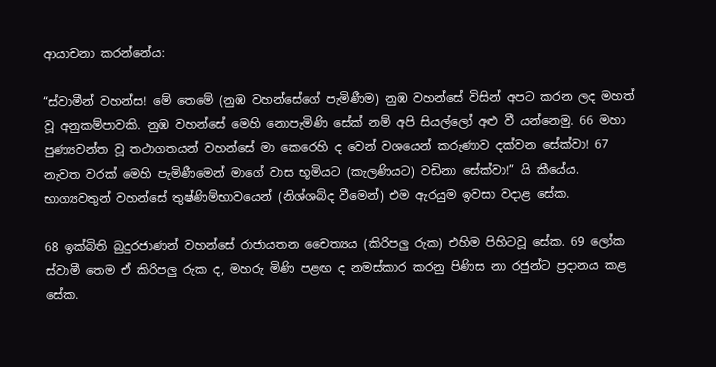ආයාචනා කරන්නේය:

“ස්වාමීන් වහන්ස! මේ තෙමේ (නුඹ වහන්සේගේ පැමිණීම) නුඹ වහන්සේ විසින් අපට කරන ලද මහත් වූ අනුකම්පාවකි. නුඹ වහන්සේ මෙහි නොපැමිණි සේක් නම් අපි සියල්ලෝ අළු වී යන්නෙමු. 66 මහා පුණ්‍යවන්ත වූ තථාගතයන් වහන්සේ මා කෙරෙහි ද වෙන් වශයෙන් කරුණාව දක්වන සේක්වා! 67 නැවත වරක් මෙහි පැමිණීමෙන් මාගේ වාස භූමියට (කැලණියට) වඩිනා සේක්වා!” යි කීයේය. භාග්‍යවතුන් වහන්සේ තුෂ්ණිම්භාවයෙන් (නිශ්ශබ්ද වීමෙන්) එම ඇරයුම ඉවසා වදාළ සේක.

68 ඉක්බිති බුදුරජාණන් වහන්සේ රාජායතන චෛත්‍යය (කිරිපලු රුක) එහිම පිහිටවූ සේක. 69 ලෝක ස්වාමී තෙම ඒ කිරිපලු රුක ද, මහරු මිණි පළඟ ද නමස්කාර කරනු පිණිස නා රජුන්ට ප්‍රදානය කළ සේක.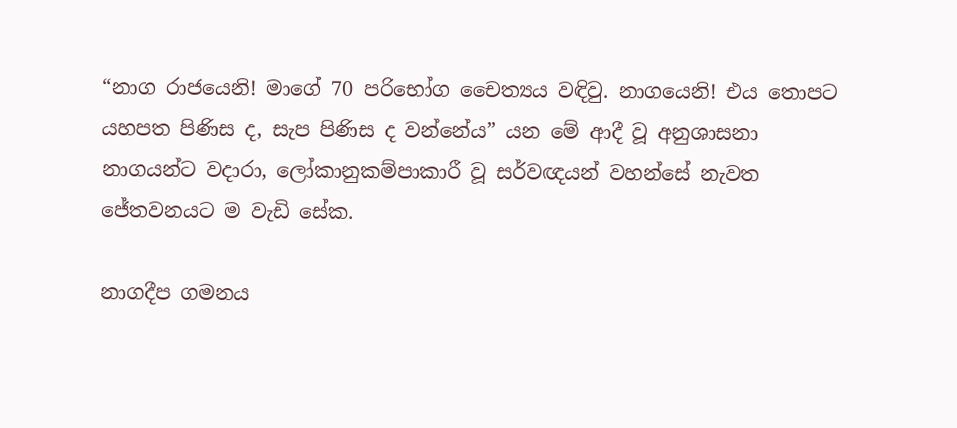“නාග රාජයෙනි! මාගේ 70 පරිභෝග චෛත්‍යය වඳිවු. නාගයෙනි! එය තොපට යහපත පිණිස ද, සැප පිණිස ද වන්නේය” යන මේ ආදී වූ අනුශාසනා නාගයන්ට වදාරා, ලෝකානුකම්පාකාරී වූ සර්වඥයන් වහන්සේ නැවත ජේතවනයට ම වැඩි සේක.

නාගදීප ගමනය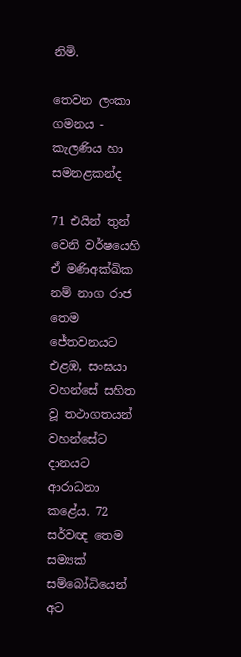නිමි.

තෙවන ලංකා ගමනය - කැලණිය හා සමනළකන්ද

71 එයින් තුන් වෙනි වර්ෂයෙහි ඒ මණිඅක්ඛික නම් නාග රාජ තෙම ජේතවනයට එළඹ, සංඝයා වහන්සේ සහිත වූ තථාගතයන් වහන්සේට දානයට ආරාධනා කළේය. 72 සර්වඥ තෙම සම්‍යක් සම්බෝධියෙන් අට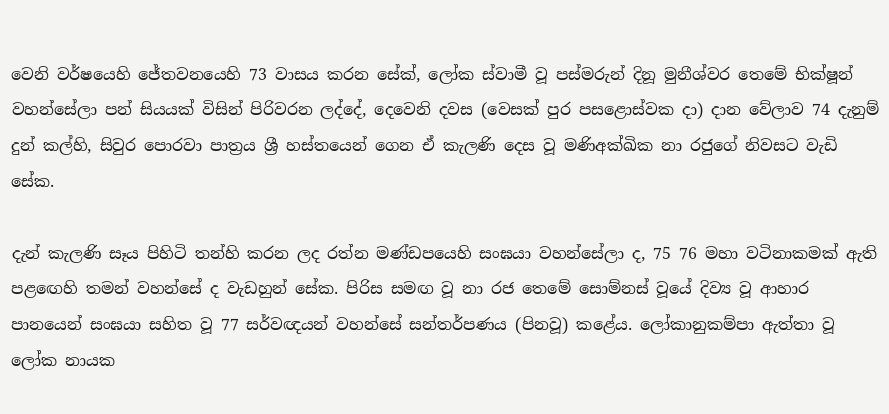වෙනි වර්ෂයෙහි ජේතවනයෙහි 73 වාසය කරන සේක්, ලෝක ස්වාමී වූ පස්මරුන් දිනූ මුනීශ්වර තෙමේ භික්ෂූන් වහන්සේලා පන් සියයක් විසින් පිරිවරන ලද්දේ, දෙවෙනි දවස (වෙසක් පුර පසළොස්වක දා) දාන වේලාව 74 දැනුම් දුන් කල්හි, සිවුර පොරවා පාත්‍රය ශ්‍රී හස්තයෙන් ගෙන ඒ කැලණි දෙස වූ මණිඅක්ඛික නා රජුගේ නිවසට වැඩි සේක.

දැන් කැලණි සෑය පිහිටි තන්හි කරන ලද රත්න මණ්ඩපයෙහි සංඝයා වහන්සේලා ද, 75 76 මහා වටිනාකමක් ඇති පළඟෙහි තමන් වහන්සේ ද වැඩහුන් සේක. පිරිස සමඟ වූ නා රජ තෙමේ සොම්නස් වූයේ දිව්‍ය වූ ආහාර පානයෙන් සංඝයා සහිත වූ 77 සර්වඥයන් වහන්සේ සන්තර්පණය (පිනවූ) කළේය. ලෝකානුකම්පා ඇත්තා වූ ලෝක නායක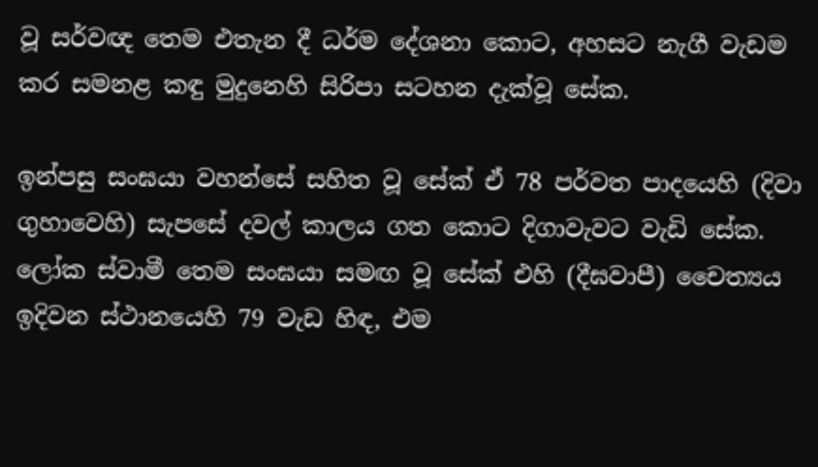වූ සර්වඥ තෙම එතැන දී ධර්ම දේශනා කොට, අහසට නැගී වැඩම කර සමනළ කඳු මුදුනෙහි සිරිපා සටහන දැක්වූ සේක.

ඉන්පසු සංඝයා වහන්සේ සහිත වූ සේක් ඒ 78 පර්වත පාදයෙහි (දිවා ගුහාවෙහි) සැපසේ දවල් කාලය ගත කොට දිගාවැවට වැඩි සේක. ලෝක ස්වාමී තෙම සංඝයා සමඟ වූ සේක් එහි (දීඝවාපී) චෛත්‍යය ඉදිවන ස්ථානයෙහි 79 වැඩ හිඳ, එම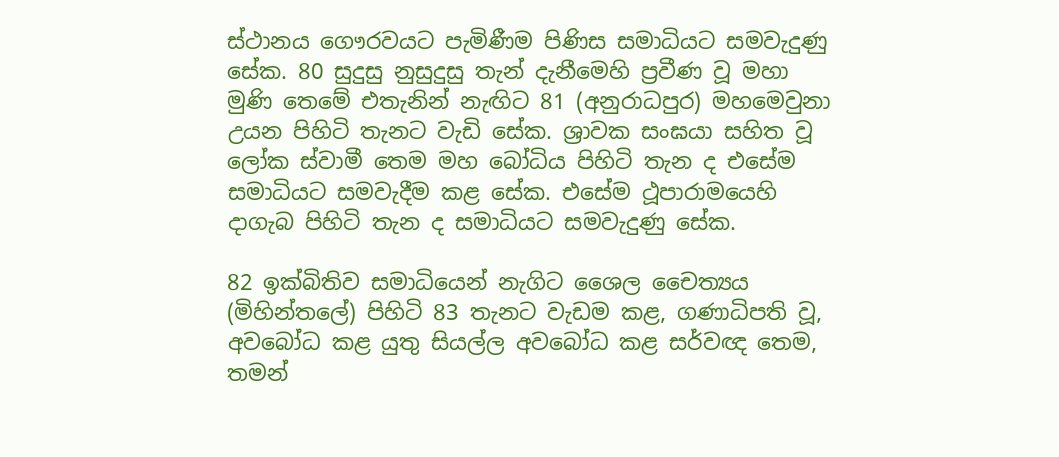ස්ථානය ගෞරවයට පැමිණීම පිණිස සමාධියට සමවැදුණු සේක. 80 සුදුසු නුසුදුසු තැන් දැනීමෙහි ප්‍රවීණ වූ මහා මුණි තෙමේ එතැනින් නැඟිට 81 (අනුරාධපුර) මහමෙවුනා උයන පිහිටි තැනට වැඩි සේක. ශ්‍රාවක සංඝයා සහිත වූ ලෝක ස්වාමී තෙම මහ බෝධිය පිහිටි තැන ද එසේම සමාධියට සමවැදීම කළ සේක. එසේම ථූපාරාමයෙහි දාගැබ පිහිටි තැන ද සමාධියට සමවැදුණු සේක.

82 ඉක්බිතිව සමාධියෙන් නැගිට ශෛල චෛත්‍යය (මිහින්තලේ) පිහිටි 83 තැනට වැඩම කළ, ගණාධිපති වූ, අවබෝධ කළ යුතු සියල්ල අවබෝධ කළ සර්වඥ තෙම, තමන්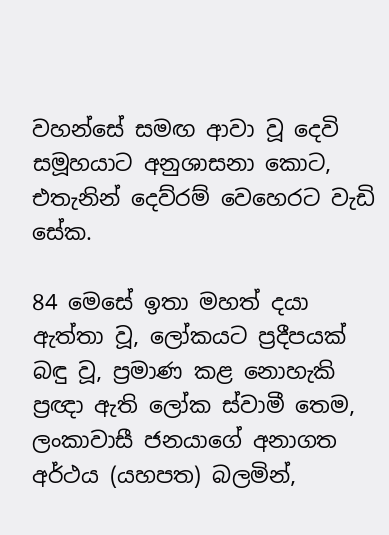වහන්සේ සමඟ ආවා වූ දෙවි සමූහයාට අනුශාසනා කොට, එතැනින් දෙව්රම් වෙහෙරට වැඩි සේක.

84 මෙසේ ඉතා මහත් දයා ඇත්තා වූ, ලෝකයට ප්‍රදීපයක් බඳු වූ, ප්‍රමාණ කළ නොහැකි ප්‍රඥා ඇති ලෝක ස්වාමී තෙම, ලංකාවාසී ජනයාගේ අනාගත අර්ථය (යහපත) බලමින්,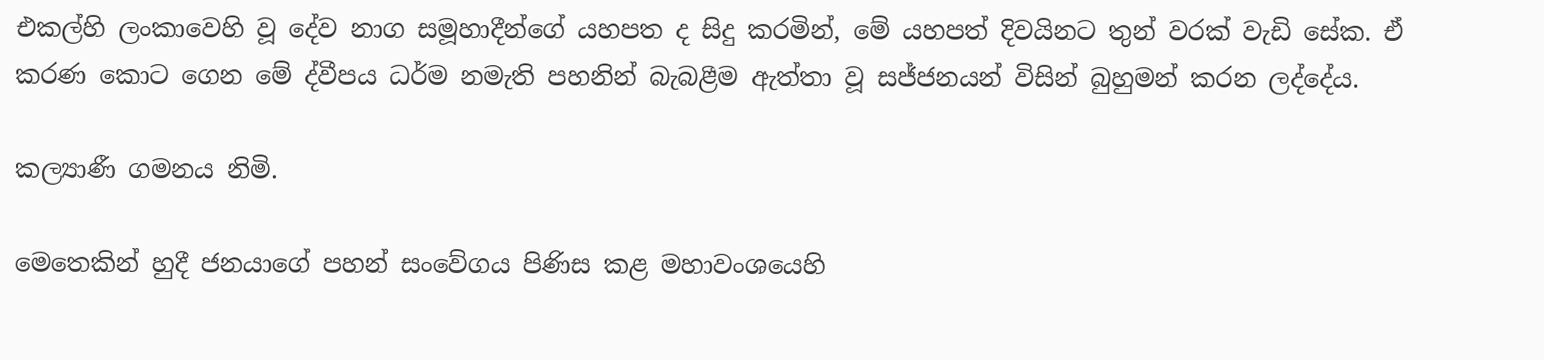එකල්හි ලංකාවෙහි වූ දේව නාග සමූහාදීන්ගේ යහපත ද සිදු කරමින්, මේ යහපත් දිවයිනට තුන් වරක් වැඩි සේක. ඒ කරණ කොට ගෙන මේ ද්වීපය ධර්ම නමැති පහනින් බැබළීම ඇත්තා වූ සජ්ජනයන් විසින් බුහුමන් කරන ලද්දේය.

කල්‍යාණී ගමනය නිමි.

මෙතෙකින් හුදී ජනයාගේ පහන් සංවේගය පිණිස කළ මහාවංශයෙහි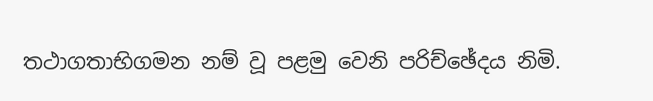තථාගතාභිගමන නම් වූ පළමු වෙනි පරිච්ඡේදය නිමි.